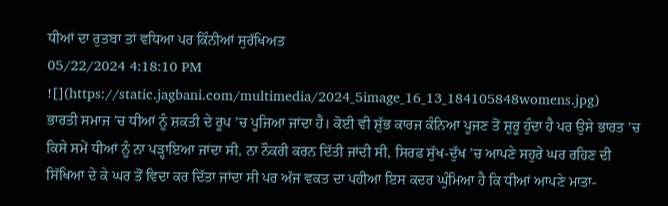ਧੀਆਂ ਦਾ ਰੁਤਬਾ ਤਾਂ ਵਧਿਆ ਪਰ ਕਿੰਨੀਆਂ ਸੁਰੱਖਿਅਤ
05/22/2024 4:18:10 PM
![](https://static.jagbani.com/multimedia/2024_5image_16_13_184105848womens.jpg)
ਭਾਰਤੀ ਸਮਾਜ ’ਚ ਧੀਆਂ ਨੂੰ ਸ਼ਕਤੀ ਦੇ ਰੂਪ ’ਚ ਪੂਜਿਆ ਜਾਂਦਾ ਹੈ। ਕੋਈ ਵੀ ਸ਼ੁੱਭ ਕਾਰਜ ਕੰਨਿਆ ਪੂਜਣ ਤੋਂ ਸ਼ੁਰੂ ਹੁੰਦਾ ਹੈ ਪਰ ਉਸੇ ਭਾਰਤ ’ਚ ਕਿਸੇ ਸਮੇਂ ਧੀਆਂ ਨੂੰ ਨਾ ਪੜ੍ਹਾਇਆ ਜਾਂਦਾ ਸੀ, ਨਾ ਨੌਕਰੀ ਕਰਨ ਦਿੱਤੀ ਜਾਂਦੀ ਸੀ, ਸਿਰਫ ਸੁੱਖ-ਦੁੱਖ ’ਚ ਆਪਣੇ ਸਹੁਰੇ ਘਰ ਰਹਿਣ ਦੀ ਸਿੱਖਿਆ ਦੇ ਕੇ ਘਰ ਤੋਂ ਵਿਦਾ ਕਰ ਦਿੱਤਾ ਜਾਂਦਾ ਸੀ ਪਰ ਅੱਜ ਵਕਤ ਦਾ ਪਹੀਆ ਇਸ ਕਦਰ ਘੁੰਮਿਆ ਹੈ ਕਿ ਧੀਆਂ ਆਪਣੇ ਮਾਤਾ-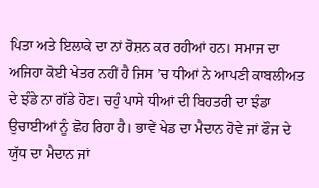ਪਿਤਾ ਅਤੇ ਇਲਾਕੇ ਦਾ ਨਾਂ ਰੋਸ਼ਨ ਕਰ ਰਹੀਆਂ ਹਨ। ਸਮਾਜ ਦਾ ਅਜਿਹਾ ਕੋਈ ਖੇਤਰ ਨਹੀਂ ਹੈ ਜਿਸ ’ਚ ਧੀਆਂ ਨੇ ਆਪਣੀ ਕਾਬਲੀਅਤ ਦੇ ਝੰਡੇ ਨਾ ਗੱਡੇ ਹੋਣ। ਚਹੁੰ ਪਾਸੇ ਧੀਆਂ ਦੀ ਬਿਹਤਰੀ ਦਾ ਝੰਡਾ ਉਚਾਈਆਂ ਨੂੰ ਛੋਹ ਰਿਹਾ ਹੈ। ਭਾਵੇਂ ਖੇਡ ਦਾ ਮੈਦਾਨ ਹੋਵੇ ਜਾਂ ਫੌਜ ਦੇ ਯੁੱਧ ਦਾ ਮੈਦਾਨ ਜਾਂ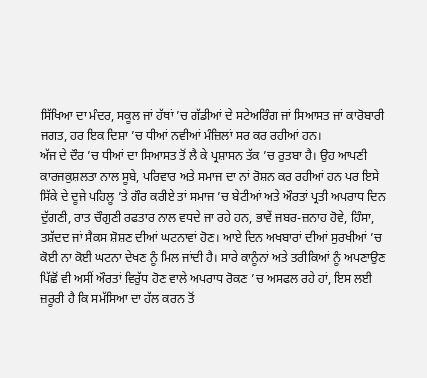ਸਿੱਖਿਆ ਦਾ ਮੰਦਰ, ਸਕੂਲ ਜਾਂ ਹੱਥਾਂ ’ਚ ਗੱਡੀਆਂ ਦੇ ਸਟੇਅਰਿੰਗ ਜਾਂ ਸਿਆਸਤ ਜਾਂ ਕਾਰੋਬਾਰੀ ਜਗਤ, ਹਰ ਇਕ ਦਿਸ਼ਾ ’ਚ ਧੀਆਂ ਨਵੀਆਂ ਮੰਜ਼ਿਲਾਂ ਸਰ ਕਰ ਰਹੀਆਂ ਹਨ।
ਅੱਜ ਦੇ ਦੌਰ ’ਚ ਧੀਆਂ ਦਾ ਸਿਆਸਤ ਤੋਂ ਲੈ ਕੇ ਪ੍ਰਸ਼ਾਸਨ ਤੱਕ ’ਚ ਰੁਤਬਾ ਹੈ। ਉਹ ਆਪਣੀ ਕਾਰਜਕੁਸ਼ਲਤਾ ਨਾਲ ਸੂਬੇ, ਪਰਿਵਾਰ ਅਤੇ ਸਮਾਜ ਦਾ ਨਾਂ ਰੋਸ਼ਨ ਕਰ ਰਹੀਆਂ ਹਨ ਪਰ ਇਸੇ ਸਿੱਕੇ ਦੇ ਦੂਜੇ ਪਹਿਲੂ ’ਤੇ ਗੌਰ ਕਰੀਏ ਤਾਂ ਸਮਾਜ ’ਚ ਬੇਟੀਆਂ ਅਤੇ ਔਰਤਾਂ ਪ੍ਰਤੀ ਅਪਰਾਧ ਦਿਨ ਦੁੱਗਣੀ, ਰਾਤ ਚੌਗੁਣੀ ਰਫਤਾਰ ਨਾਲ ਵਧਦੇ ਜਾ ਰਹੇ ਹਨ, ਭਾਵੇਂ ਜਬਰ-ਜ਼ਨਾਹ ਹੋਵੇ, ਹਿੰਸਾ, ਤਸ਼ੱਦਦ ਜਾਂ ਸੈਕਸ ਸ਼ੋਸ਼ਣ ਦੀਆਂ ਘਟਨਾਵਾਂ ਹੋਣ। ਆਏ ਦਿਨ ਅਖਬਾਰਾਂ ਦੀਆਂ ਸੁਰਖੀਆਂ ’ਚ ਕੋਈ ਨਾ ਕੋਈ ਘਟਨਾ ਦੇਖਣ ਨੂੰ ਮਿਲ ਜਾਂਦੀ ਹੈ। ਸਾਰੇ ਕਾਨੂੰਨਾਂ ਅਤੇ ਤਰੀਕਿਆਂ ਨੂੰ ਅਪਣਾਉਣ ਪਿੱਛੋਂ ਵੀ ਅਸੀਂ ਔਰਤਾਂ ਵਿਰੁੱਧ ਹੋਣ ਵਾਲੇ ਅਪਰਾਧ ਰੋਕਣ ’ਚ ਅਸਫਲ ਰਹੇ ਹਾਂ, ਇਸ ਲਈ ਜ਼ਰੂਰੀ ਹੈ ਕਿ ਸਮੱਸਿਆ ਦਾ ਹੱਲ ਕਰਨ ਤੋਂ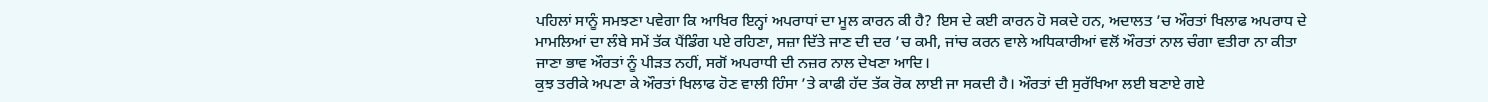ਪਹਿਲਾਂ ਸਾਨੂੰ ਸਮਝਣਾ ਪਵੇਗਾ ਕਿ ਆਖਿਰ ਇਨ੍ਹਾਂ ਅਪਰਾਧਾਂ ਦਾ ਮੂਲ ਕਾਰਨ ਕੀ ਹੈ? ਇਸ ਦੇ ਕਈ ਕਾਰਨ ਹੋ ਸਕਦੇ ਹਨ, ਅਦਾਲਤ ’ਚ ਔਰਤਾਂ ਖਿਲਾਫ ਅਪਰਾਧ ਦੇ ਮਾਮਲਿਆਂ ਦਾ ਲੰਬੇ ਸਮੇਂ ਤੱਕ ਪੈਂਡਿੰਗ ਪਏ ਰਹਿਣਾ, ਸਜ਼ਾ ਦਿੱਤੇ ਜਾਣ ਦੀ ਦਰ ’ਚ ਕਮੀ, ਜਾਂਚ ਕਰਨ ਵਾਲੇ ਅਧਿਕਾਰੀਆਂ ਵਲੋਂ ਔਰਤਾਂ ਨਾਲ ਚੰਗਾ ਵਤੀਰਾ ਨਾ ਕੀਤਾ ਜਾਣਾ ਭਾਵ ਔਰਤਾਂ ਨੂੰ ਪੀੜਤ ਨਹੀਂ, ਸਗੋਂ ਅਪਰਾਧੀ ਦੀ ਨਜ਼ਰ ਨਾਲ ਦੇਖਣਾ ਆਦਿ।
ਕੁਝ ਤਰੀਕੇ ਅਪਣਾ ਕੇ ਔਰਤਾਂ ਖਿਲਾਫ ਹੋਣ ਵਾਲੀ ਹਿੰਸਾ ’ਤੇ ਕਾਫੀ ਹੱਦ ਤੱਕ ਰੋਕ ਲਾਈ ਜਾ ਸਕਦੀ ਹੈ। ਔਰਤਾਂ ਦੀ ਸੁਰੱਖਿਆ ਲਈ ਬਣਾਏ ਗਏ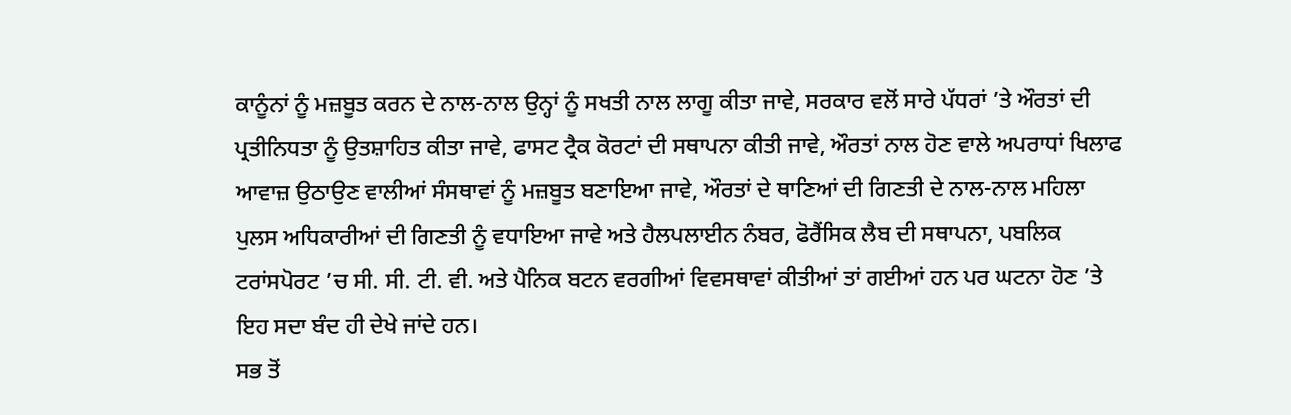ਕਾਨੂੰਨਾਂ ਨੂੰ ਮਜ਼ਬੂਤ ਕਰਨ ਦੇ ਨਾਲ-ਨਾਲ ਉਨ੍ਹਾਂ ਨੂੰ ਸਖਤੀ ਨਾਲ ਲਾਗੂ ਕੀਤਾ ਜਾਵੇ, ਸਰਕਾਰ ਵਲੋਂ ਸਾਰੇ ਪੱਧਰਾਂ ’ਤੇ ਔਰਤਾਂ ਦੀ ਪ੍ਰਤੀਨਿਧਤਾ ਨੂੰ ਉਤਸ਼ਾਹਿਤ ਕੀਤਾ ਜਾਵੇ, ਫਾਸਟ ਟ੍ਰੈਕ ਕੋਰਟਾਂ ਦੀ ਸਥਾਪਨਾ ਕੀਤੀ ਜਾਵੇ, ਔਰਤਾਂ ਨਾਲ ਹੋਣ ਵਾਲੇ ਅਪਰਾਧਾਂ ਖਿਲਾਫ ਆਵਾਜ਼ ਉਠਾਉਣ ਵਾਲੀਆਂ ਸੰਸਥਾਵਾਂ ਨੂੰ ਮਜ਼ਬੂਤ ਬਣਾਇਆ ਜਾਵੇ, ਔਰਤਾਂ ਦੇ ਥਾਣਿਆਂ ਦੀ ਗਿਣਤੀ ਦੇ ਨਾਲ-ਨਾਲ ਮਹਿਲਾ ਪੁਲਸ ਅਧਿਕਾਰੀਆਂ ਦੀ ਗਿਣਤੀ ਨੂੰ ਵਧਾਇਆ ਜਾਵੇ ਅਤੇ ਹੈਲਪਲਾਈਨ ਨੰਬਰ, ਫੋਰੈਂਸਿਕ ਲੈਬ ਦੀ ਸਥਾਪਨਾ, ਪਬਲਿਕ ਟਰਾਂਸਪੋਰਟ ’ਚ ਸੀ. ਸੀ. ਟੀ. ਵੀ. ਅਤੇ ਪੈਨਿਕ ਬਟਨ ਵਰਗੀਆਂ ਵਿਵਸਥਾਵਾਂ ਕੀਤੀਆਂ ਤਾਂ ਗਈਆਂ ਹਨ ਪਰ ਘਟਨਾ ਹੋਣ ’ਤੇ ਇਹ ਸਦਾ ਬੰਦ ਹੀ ਦੇਖੇ ਜਾਂਦੇ ਹਨ।
ਸਭ ਤੋਂ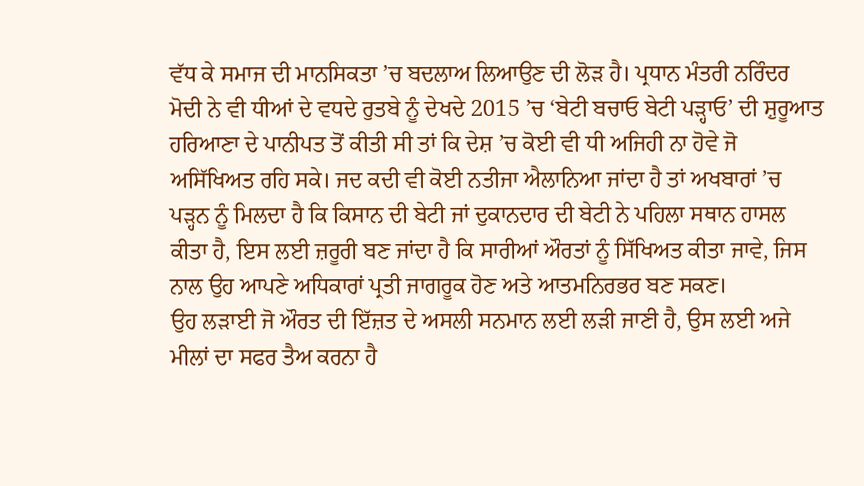ਵੱਧ ਕੇ ਸਮਾਜ ਦੀ ਮਾਨਸਿਕਤਾ ’ਚ ਬਦਲਾਅ ਲਿਆਉਣ ਦੀ ਲੋੜ ਹੈ। ਪ੍ਰਧਾਨ ਮੰਤਰੀ ਨਰਿੰਦਰ ਮੋਦੀ ਨੇ ਵੀ ਧੀਆਂ ਦੇ ਵਧਦੇ ਰੁਤਬੇ ਨੂੰ ਦੇਖਦੇ 2015 ’ਚ ‘ਬੇਟੀ ਬਚਾਓ ਬੇਟੀ ਪੜ੍ਹਾਓ’ ਦੀ ਸ਼ੁਰੂਆਤ ਹਰਿਆਣਾ ਦੇ ਪਾਨੀਪਤ ਤੋਂ ਕੀਤੀ ਸੀ ਤਾਂ ਕਿ ਦੇਸ਼ ’ਚ ਕੋਈ ਵੀ ਧੀ ਅਜਿਹੀ ਨਾ ਹੋਵੇ ਜੋ ਅਸਿੱਖਿਅਤ ਰਹਿ ਸਕੇ। ਜਦ ਕਦੀ ਵੀ ਕੋਈ ਨਤੀਜਾ ਐਲਾਨਿਆ ਜਾਂਦਾ ਹੈ ਤਾਂ ਅਖਬਾਰਾਂ ’ਚ ਪੜ੍ਹਨ ਨੂੰ ਮਿਲਦਾ ਹੈ ਕਿ ਕਿਸਾਨ ਦੀ ਬੇਟੀ ਜਾਂ ਦੁਕਾਨਦਾਰ ਦੀ ਬੇਟੀ ਨੇ ਪਹਿਲਾ ਸਥਾਨ ਹਾਸਲ ਕੀਤਾ ਹੈ, ਇਸ ਲਈ ਜ਼ਰੂਰੀ ਬਣ ਜਾਂਦਾ ਹੈ ਕਿ ਸਾਰੀਆਂ ਔਰਤਾਂ ਨੂੰ ਸਿੱਖਿਅਤ ਕੀਤਾ ਜਾਵੇ, ਜਿਸ ਨਾਲ ਉਹ ਆਪਣੇ ਅਧਿਕਾਰਾਂ ਪ੍ਰਤੀ ਜਾਗਰੂਕ ਹੋਣ ਅਤੇ ਆਤਮਨਿਰਭਰ ਬਣ ਸਕਣ।
ਉਹ ਲੜਾਈ ਜੋ ਔਰਤ ਦੀ ਇੱਜ਼ਤ ਦੇ ਅਸਲੀ ਸਨਮਾਨ ਲਈ ਲੜੀ ਜਾਣੀ ਹੈ, ਉਸ ਲਈ ਅਜੇ ਮੀਲਾਂ ਦਾ ਸਫਰ ਤੈਅ ਕਰਨਾ ਹੈ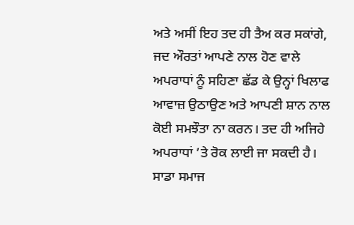ਅਤੇ ਅਸੀਂ ਇਹ ਤਦ ਹੀ ਤੈਅ ਕਰ ਸਕਾਂਗੇ, ਜਦ ਔਰਤਾਂ ਆਪਣੇ ਨਾਲ ਹੋਣ ਵਾਲੇ ਅਪਰਾਧਾਂ ਨੂੰ ਸਹਿਣਾ ਛੱਡ ਕੇ ਉਨ੍ਹਾਂ ਖਿਲਾਫ ਆਵਾਜ਼ ਉਠਾਉਣ ਅਤੇ ਆਪਣੀ ਸ਼ਾਨ ਨਾਲ ਕੋਈ ਸਮਝੌਤਾ ਨਾ ਕਰਨ। ਤਦ ਹੀ ਅਜਿਹੇ ਅਪਰਾਧਾਂ ’ਤੇ ਰੋਕ ਲਾਈ ਜਾ ਸਕਦੀ ਹੈ। ਸਾਡਾ ਸਮਾਜ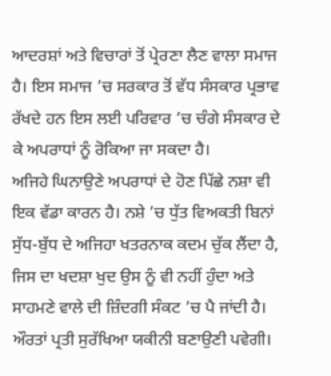ਆਦਰਸ਼ਾਂ ਅਤੇ ਵਿਚਾਰਾਂ ਤੋਂ ਪ੍ਰੇਰਣਾ ਲੈਣ ਵਾਲਾ ਸਮਾਜ ਹੈ। ਇਸ ਸਮਾਜ ’ਚ ਸਰਕਾਰ ਤੋਂ ਵੱਧ ਸੰਸਕਾਰ ਪ੍ਰਭਾਵ ਰੱਖਦੇ ਹਨ ਇਸ ਲਈ ਪਰਿਵਾਰ ’ਚ ਚੰਗੇ ਸੰਸਕਾਰ ਦੇ ਕੇ ਅਪਰਾਧਾਂ ਨੂੰ ਰੋਕਿਆ ਜਾ ਸਕਦਾ ਹੈ।
ਅਜਿਹੇ ਘਿਨਾਉਣੇ ਅਪਰਾਧਾਂ ਦੇ ਹੋਣ ਪਿੱਛੇ ਨਸ਼ਾ ਵੀ ਇਕ ਵੱਡਾ ਕਾਰਨ ਹੈ। ਨਸ਼ੇ ’ਚ ਧੁੱਤ ਵਿਅਕਤੀ ਬਿਨਾਂ ਸੁੱਧ-ਬੁੱਧ ਦੇ ਅਜਿਹਾ ਖਤਰਨਾਕ ਕਦਮ ਚੁੱਕ ਲੈਂਦਾ ਹੈ, ਜਿਸ ਦਾ ਖਦਸ਼ਾ ਖੁਦ ਉਸ ਨੂੰ ਵੀ ਨਹੀਂ ਹੁੰਦਾ ਅਤੇ ਸਾਹਮਣੇ ਵਾਲੇ ਦੀ ਜ਼ਿੰਦਗੀ ਸੰਕਟ ’ਚ ਪੈ ਜਾਂਦੀ ਹੈ। ਔਰਤਾਂ ਪ੍ਰਤੀ ਸੁਰੱਖਿਆ ਯਕੀਨੀ ਬਣਾਉਣੀ ਪਵੇਗੀ।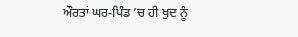ਔਰਤਾਂ ਘਰ-ਪਿੰਡ ’ਚ ਹੀ ਖੁਦ ਨੂੰ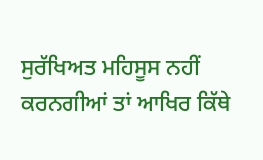ਸੁਰੱਖਿਅਤ ਮਹਿਸੂਸ ਨਹੀਂ ਕਰਨਗੀਆਂ ਤਾਂ ਆਖਿਰ ਕਿੱਥੇ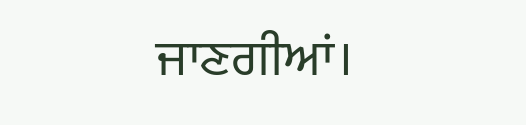ਜਾਣਗੀਆਂ।